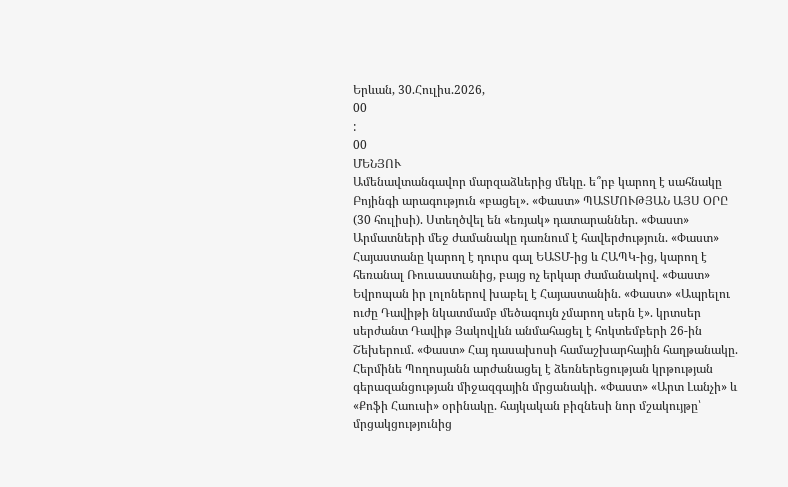Երևան, 30.Հուլիս.2026,
00
:
00
ՄԵՆՅՈՒ
Ամենավտանգավոր մարզաձևերից մեկը. ե՞րբ կարող է սահնակը Բոյինգի արագություն «բացել». «Փաստ» ՊԱՏՄՈՒԹՅԱՆ ԱՅՍ ՕՐԸ (30 հուլիսի). Ստեղծվել են «եռյակ» դատարաններ. «Փաստ» Արմատների մեջ ժամանակը դառնում է հավերժություն. «Փաստ» Հայաստանը կարող է դուրս գալ ԵԱՏՄ-ից և ՀԱՊԿ-ից, կարող է հեռանալ Ռուսաստանից, բայց ոչ երկար ժամանակով. «Փաստ» Եվրոպան իր լոլոներով խաբել է Հայաստանին. «Փաստ» «Ապրելու ուժը Դավիթի նկատմամբ մեծագույն չմարող սերն է». կրտսեր սերժանտ Դավիթ Յակովլևն անմահացել է հոկտեմբերի 26-ին Շեխերում. «Փաստ» Հայ դասախոսի համաշխարհային հաղթանակը. Հերմինե Պողոսյանն արժանացել է ձեռներեցության կրթության գերազանցության միջազգային մրցանակի. «Փաստ» «Արտ Լանչի» և «Քոֆի Հաուսի» օրինակը. հայկական բիզնեսի նոր մշակույթը՝ մրցակցությունից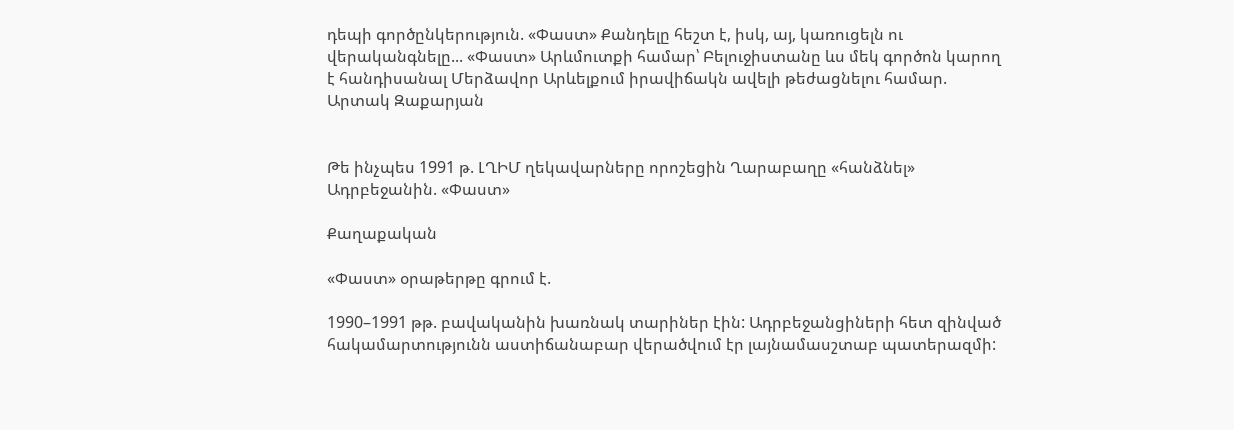դեպի գործընկերություն. «Փաստ» Քանդելը հեշտ է, իսկ, այ, կառուցելն ու վերականգնելը... «Փաստ» Արևմուտքի համար՝ Բելուջիստանը ևս մեկ գործոն կարող է հանդիսանալ Մերձավոր Արևելքում իրավիճակն ավելի թեժացնելու համար. Արտակ Զաքարյան


Թե ինչպես 1991 թ. ԼՂԻՄ ղեկավարները որոշեցին Ղարաբաղը «հանձնել» Ադրբեջանին. «Փաստ»

Քաղաքական

«Փաստ» օրաթերթը գրում է.

1990–1991 թթ. բավականին խառնակ տարիներ էին: Ադրբեջանցիների հետ զինված հակամարտությունն աստիճանաբար վերածվում էր լայնամասշտաբ պատերազմի: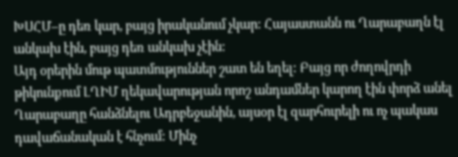ԽՍՀՄ–ը դեռ կար, բայց իրականում չկար: Հայաստանն ու Ղարաբաղն էլ անկախ էին, բայց դեռ անկախ չէին:
Այդ օրերին մութ պատմություններ շատ են եղել: Բայց որ ժողովրդի թիկունքում ԼՂԻՄ ղեկավարության որոշ անդամներ կարող էին փորձ անել Ղարաբաղը հանձնելու Ադրբեջանին, այսօր էլ զարհուրելի ու ոչ պակաս դավաճանական է հնչում: Մինչ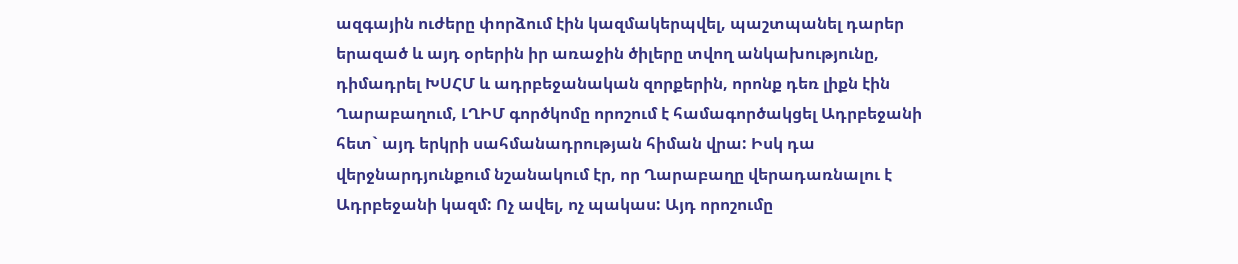ազգային ուժերը փորձում էին կազմակերպվել, պաշտպանել դարեր երազած և այդ օրերին իր առաջին ծիլերը տվող անկախությունը, դիմադրել ԽՍՀՄ և ադրբեջանական զորքերին, որոնք դեռ լիքն էին Ղարաբաղում, ԼՂԻՄ գործկոմը որոշում է համագործակցել Ադրբեջանի հետ` այդ երկրի սահմանադրության հիման վրա: Իսկ դա վերջնարդյունքում նշանակում էր, որ Ղարաբաղը վերադառնալու է Ադրբեջանի կազմ: Ոչ ավել, ոչ պակաս: Այդ որոշումը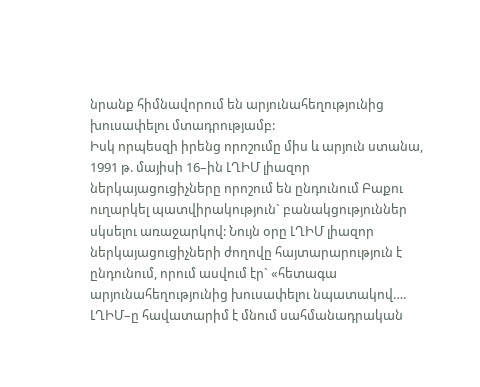նրանք հիմնավորում են արյունահեղությունից խուսափելու մտադրությամբ:
Իսկ որպեսզի իրենց որոշումը միս և արյուն ստանա, 1991 թ. մայիսի 16–ին ԼՂԻՄ լիազոր ներկայացուցիչները որոշում են ընդունում Բաքու ուղարկել պատվիրակություն` բանակցություններ սկսելու առաջարկով: Նույն օրը ԼՂԻՄ լիազոր ներկայացուցիչների ժողովը հայտարարություն է ընդունում, որում ասվում էր` «հետագա արյունահեղությունից խուսափելու նպատակով…. ԼՂԻՄ–ը հավատարիմ է մնում սահմանադրական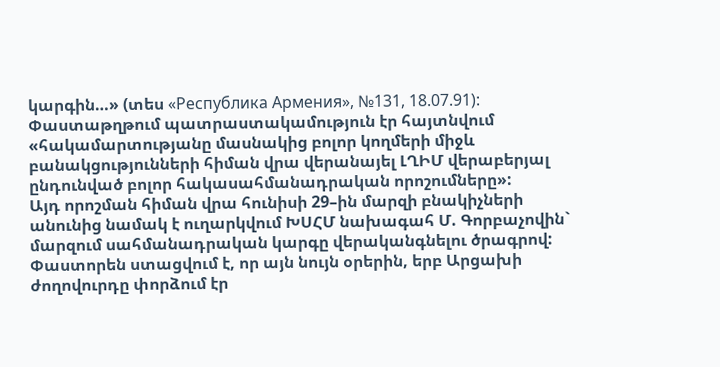կարգին…» (տես «Республика Армения», №131, 18.07.91): Փաստաթղթում պատրաստակամություն էր հայտնվում «հակամարտությանը մասնակից բոլոր կողմերի միջև բանակցությունների հիման վրա վերանայել ԼՂԻՄ վերաբերյալ ընդունված բոլոր հակասահմանադրական որոշումները»:
Այդ որոշման հիման վրա հունիսի 29–ին մարզի բնակիչների անունից նամակ է ուղարկվում ԽՍՀՄ նախագահ Մ. Գորբաչովին` մարզում սահմանադրական կարգը վերականգնելու ծրագրով:
Փաստորեն ստացվում է, որ այն նույն օրերին, երբ Արցախի ժողովուրդը փորձում էր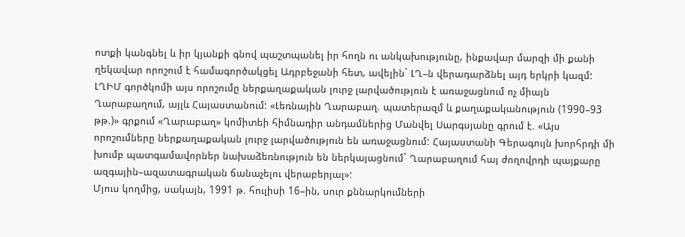ոտքի կանգնել և իր կյանքի գնով պաշտպանել իր հողն ու անկախությունը, ինքավար մարզի մի քանի ղեկավար որոշում է համագործակցել Ադրբեջանի հետ, ավելին` ԼՂ–ն վերադարձնել այդ երկրի կազմ:
ԼՂԻՄ գործկոմի այս որոշումը ներքաղաքական լուրջ լարվածություն է առաջացնում ոչ միայն Ղարաբաղում, այլև Հայաստանում: «Լեռնային Ղարաբաղ. պատերազմ և քաղաքականություն (1990–93 թթ.)» գրքում «Ղարաբաղ» կոմիտեի հիմնադիր անդամներից Մանվել Սարգսյանը գրում է. «Այս որոշումները ներքաղաքական լուրջ լարվածություն են առաջացնում: Հայաստանի Գերագույն խորհրդի մի խումբ պատգամավորներ նախաձեռնություն են ներկայացնում` Ղարաբաղում հայ ժողովրդի պայքարը ազգային–ազատագրական ճանաչելու վերաբերյալ»:
Մյուս կողմից, սակայն, 1991 թ. հուլիսի 16–ին, սուր քննարկումների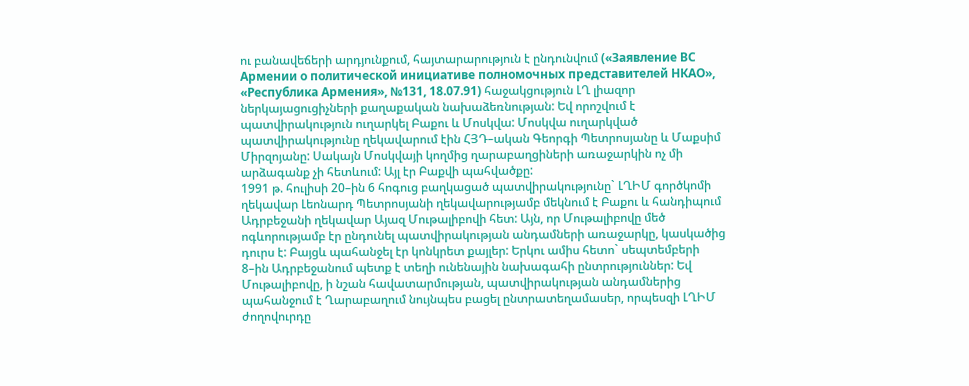ու բանավեճերի արդյունքում, հայտարարություն է ընդունվում («Заявление ВС Армении о политической инициативе полномочных представителей НКАО», «Республика Армения», №131, 18.07.91) հաջակցություն ԼՂ լիազոր ներկայացուցիչների քաղաքական նախաձեռնության: Եվ որոշվում է պատվիրակություն ուղարկել Բաքու և Մոսկվա: Մոսկվա ուղարկված պատվիրակությունը ղեկավարում էին ՀՅԴ–ական Գեորգի Պետրոսյանը և Մաքսիմ Միրզոյանը: Սակայն Մոսկվայի կողմից ղարաբաղցիների առաջարկին ոչ մի արձագանք չի հետևում: Այլ էր Բաքվի պահվածքը:
1991 թ. հուլիսի 20–ին 6 հոգուց բաղկացած պատվիրակությունը` ԼՂԻՄ գործկոմի ղեկավար Լեոնարդ Պետրոսյանի ղեկավարությամբ մեկնում է Բաքու և հանդիպում Ադրբեջանի ղեկավար Այազ Մութալիբովի հետ: Այն, որ Մութալիբովը մեծ ոգևորությամբ էր ընդունել պատվիրակության անդամների առաջարկը, կասկածից դուրս է: Բայցև պահանջել էր կոնկրետ քայլեր: Երկու ամիս հետո` սեպտեմբերի 8–ին Ադրբեջանում պետք է տեղի ունենային նախագահի ընտրություններ: Եվ Մութալիբովը, ի նշան հավատարմության, պատվիրակության անդամներից պահանջում է Ղարաբաղում նույնպես բացել ընտրատեղամասեր, որպեսզի ԼՂԻՄ ժողովուրդը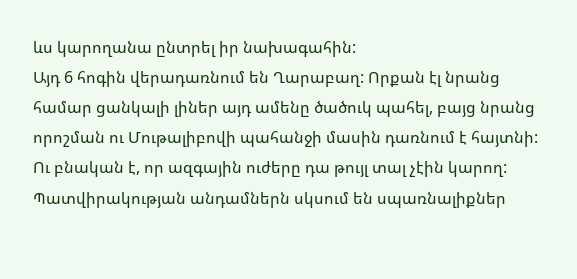ևս կարողանա ընտրել իր նախագահին:
Այդ 6 հոգին վերադառնում են Ղարաբաղ: Որքան էլ նրանց համար ցանկալի լիներ այդ ամենը ծածուկ պահել, բայց նրանց որոշման ու Մութալիբովի պահանջի մասին դառնում է հայտնի: Ու բնական է, որ ազգային ուժերը դա թույլ տալ չէին կարող: Պատվիրակության անդամներն սկսում են սպառնալիքներ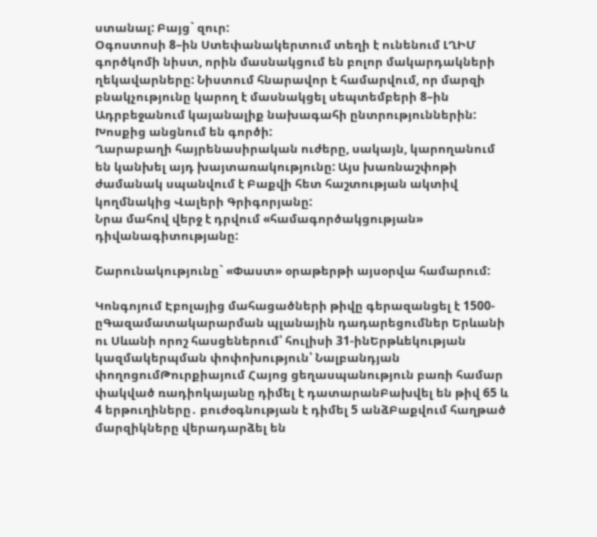ստանալ: Բայց` զուր:
Օգոստոսի 8–ին Ստեփանակերտում տեղի է ունենում ԼՂԻՄ գործկոմի նիստ, որին մասնակցում են բոլոր մակարդակների ղեկավարները: Նիստում հնարավոր է համարվում, որ մարզի բնակչությունը կարող է մասնակցել սեպտեմբերի 8–ին Ադրբեջանում կայանալիք նախագահի ընտրություններին: Խոսքից անցնում են գործի:
Ղարաբաղի հայրենասիրական ուժերը, սակայն, կարողանում են կանխել այդ խայտառակությունը: Այս խառնաշփոթի ժամանակ սպանվում է Բաքվի հետ հաշտության ակտիվ կողմնակից Վալերի Գրիգորյանը:
Նրա մահով վերջ է դրվում «համագործակցության» դիվանագիտությանը:

Շարունակությունը` «Փաստ» օրաթերթի այսօրվա համարում:

Կոնգոյում Էբոլայից մահացածների թիվը գերազանցել է 1500-ըԳազամատակարարման պլանային դադարեցումներ Երևանի ու Սևանի որոշ հասցեներում՝ հուլիսի 31-ինԵրթևեկության կազմակերպման փոփոխություն՝ Նալբանդյան փողոցումԹուրքիայում Հայոց ցեղասպանություն բառի համար փակված ռադիոկայանը դիմել է դատարանԲախվել են թիվ 65 և 4 երթուղիները․ բուժօգնության է դիմել 5 անձԲաքվում հաղթած մարզիկները վերադարձել են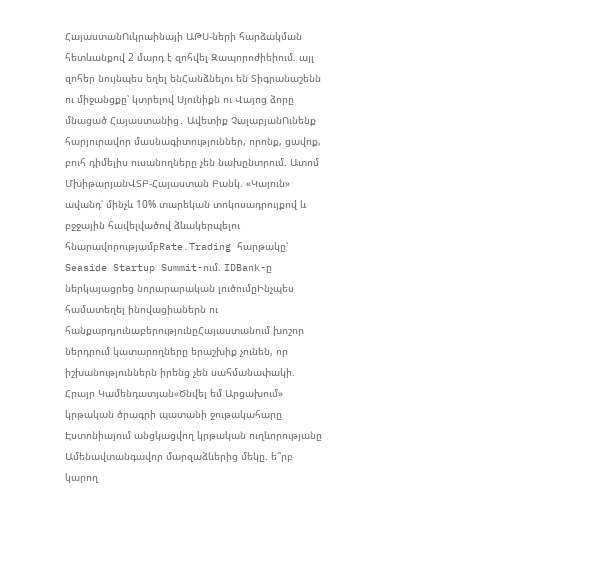ՀայաստանՈւկրաինայի ԱԹՍ-ների հարձակման հետևանքով 2 մարդ է զոհվել Զապորոժիեիում. այլ զոհեր նույնպես եղել ենՀանձնելու են Տիգրանաշենն ու միջանցքը՝ կտրելով Սյունիքն ու Վայոց ձորը մնացած Հայաստանից․ Ավետիք ՉալաբյանՈւնենք հարյուրավոր մասնագիտություններ, որոնք, ցավոք, բուհ դիմելիս ուսանողները չեն նախընտրում. Ատոմ ՄխիթարյանՎՏԲ-Հայաստան Բանկ. «Կայուն» ավանդ՝ մինչև 10% տարեկան տոկոսադրույքով և բջջային հավելվածով ձևակերպելու հնարավորությամբRate.Trading հարթակը՝ Seaside Startup Summit-ում. IDBank-ը ներկայացրեց նորարարական լուծումըԻնչպես համատեղել ինովացիաներն ու հանքարդյունաբերությունըՀայաստանում խոշոր ներդրում կատարողները երաշխիք չունեն, որ իշխանություններն իրենց չեն սահմանափակի. Հրայր Կամենդատյան«Ծնվել եմ Արցախում» կրթական ծրագրի պատանի ջութակահարը Էստոնիայում անցկացվող կրթական ուղևորությանը Ամենավտանգավոր մարզաձևերից մեկը. ե՞րբ կարող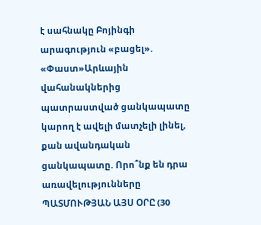է սահնակը Բոյինգի արագություն «բացել». «Փաստ»Արևային վահանակներից պատրաստված ցանկապատը կարող է ավելի մատչելի լինել, քան ավանդական ցանկապատը. Որո՞նք են դրա առավելությունները ՊԱՏՄՈՒԹՅԱՆ ԱՅՍ ՕՐԸ (30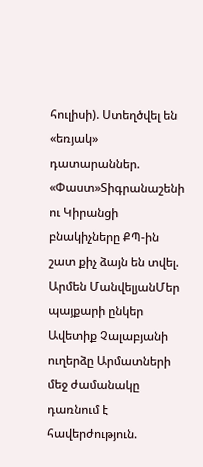հուլիսի). Ստեղծվել են «եռյակ» դատարաններ. «Փաստ»Տիգրանաշենի ու Կիրանցի բնակիչները ՔՊ-ին շատ քիչ ձայն են տվել. Արմեն ՄանվելյանՄեր պայքարի ընկեր Ավետիք Չալաբյանի ուղերձը Արմատների մեջ ժամանակը դառնում է հավերժություն.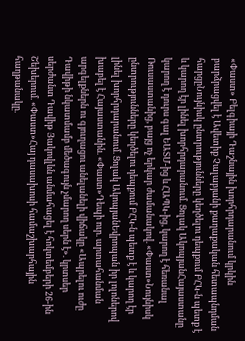«Փաստ» Բելգիայի Դաշնային խորհրդարանում կրկին բարձրացվել է Ավետիք Չալաբյանի քաղաքական հետապնդման հարցըՆույնիսկ ընտրությունները կեղծելու դեպքում ԲՀԿ-ն պետք է և կարող էր լինել խորհրդարանում. Ցոլակ ԱկոպյանՀայաստանը կարող է դուրս գալ ԵԱՏՄ-ից և ՀԱՊԿ-ից, կարող է հեռանալ Ռուսաստանից, բայց ոչ երկար ժամանակով. «Փաստ»Նույնիսկ ընտրությունները կեղծելու դեպքում ԲՀԿ-ն պետք է և կարող էր լինել խորհրդարանում. Ցոլակ ԱկոպյանԵվրոպան իր լոլոներով խաբել է Հայաստանին. «Փաստ»Դեպի ուր. արտահանման արգելքներն ու գյուղացու անելանելի վիճակը «Ապրելու ուժը Դավիթի նկատմամբ մեծագույն չմարող սերն է». կրտսեր սերժանտ Դավիթ Յակովլևն անմահացել է հոկտեմբերի 26-ին Շեխերում. «Փաստ»Հայ դասախոսի համաշխարհային հաղթանակը.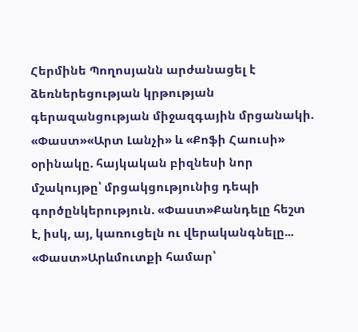Հերմինե Պողոսյանն արժանացել է ձեռներեցության կրթության գերազանցության միջազգային մրցանակի. «Փաստ»«Արտ Լանչի» և «Քոֆի Հաուսի» օրինակը. հայկական բիզնեսի նոր մշակույթը՝ մրցակցությունից դեպի գործընկերություն. «Փաստ»Քանդելը հեշտ է, իսկ, այ, կառուցելն ու վերականգնելը... «Փաստ»Արևմուտքի համար՝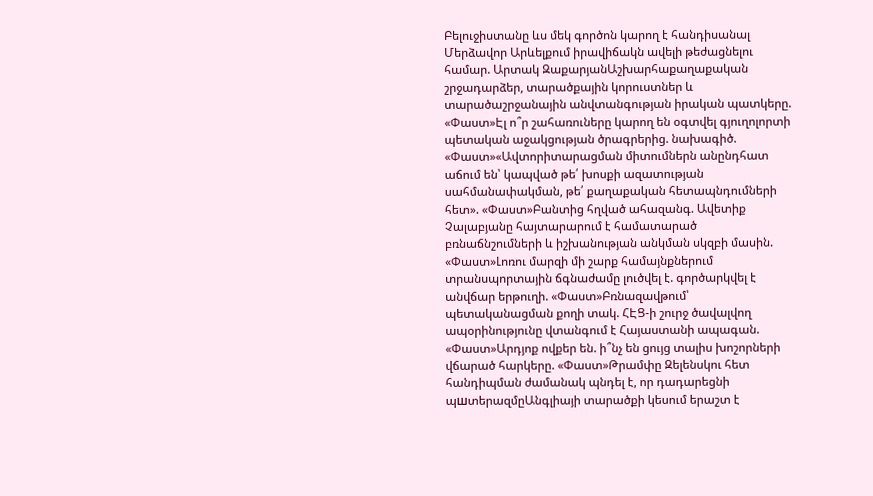Բելուջիստանը ևս մեկ գործոն կարող է հանդիսանալ Մերձավոր Արևելքում իրավիճակն ավելի թեժացնելու համար. Արտակ ԶաքարյանԱշխարհաքաղաքական շրջադարձեր, տարածքային կորուստներ և տարածաշրջանային անվտանգության իրական պատկերը. «Փաստ»Էլ ո՞ր շահառուները կարող են օգտվել գյուղոլորտի պետական աջակցության ծրագրերից. նախագիծ. «Փաստ»«Ավտորիտարացման միտումներն անընդհատ աճում են՝ կապված թե՛ խոսքի ազատության սահմանափակման, թե՛ քաղաքական հետապնդումների հետ». «Փաստ»Բանտից հղված ահազանգ. Ավետիք Չալաբյանը հայտարարում է համատարած բռնաճնշումների և իշխանության անկման սկզբի մասին. «Փաստ»Լոռու մարզի մի շարք համայնքներում տրանսպորտային ճգնաժամը լուծվել է. գործարկվել է անվճար երթուղի. «Փաստ»Բռնազավթում՝ պետականացման քողի տակ. ՀԷՑ-ի շուրջ ծավալվող ապօրինությունը վտանգում է Հայաստանի ապագան. «Փաստ»Արդյոք ովքեր են. ի՞նչ են ցույց տալիս խոշորների վճարած հարկերը. «Փաստ»Թրամփը Զելենսկու հետ հանդիպման ժամանակ պնդել է, որ դադարեցնի պшտերազմըԱնգլիայի տարածքի կեսում երաշտ է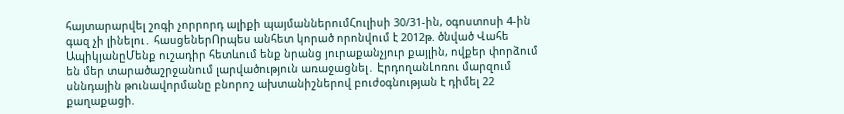հայտարարվել շոգի չորրորդ ալիքի պայմաններումՀուլիսի 30/31-ին, օգոստոսի 4-ին գազ չի լինելու․ հասցեներՈրպես անհետ կորած որոնվում է 2012թ. ծնված Վահե ԱպիկյանըՄենք ուշադիր հետևում ենք նրանց յուրաքանչյուր քայլին, ովքեր փորձում են մեր տարածաշրջանում լարվածություն առաջացնել․ ԷրդողանԼոռու մարզում սննդային թnւնավորմանը բնորոշ ախտանիշներով բուժօգնության է դիմել 22 քաղաքացի.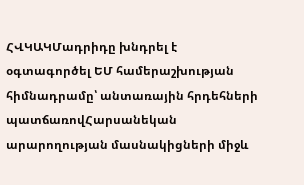ՀՎԿԱԿՄադրիդը խնդրել է օգտագործել ԵՄ համերաշխության հիմնադրամը՝ անտառային հրդեհների պատճառովՀարսանեկան արարողության մասնակիցների միջև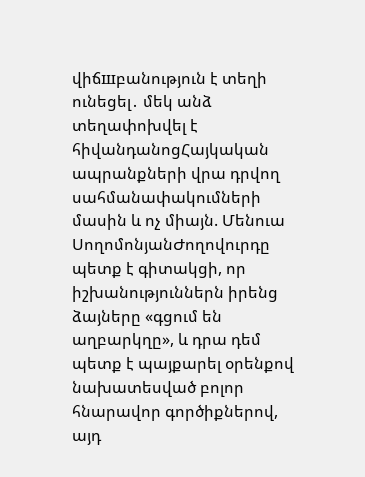վիճшբանություն է տեղի ունեցել․ մեկ անձ տեղափոխվել է հիվանդանոցՀայկական ապրանքների վրա դրվող սահմանափակումների մասին և ոչ միայն. Մենուա ՍողոմոնյանԺողովուրդը պետք է գիտակցի, որ իշխանություններն իրենց ձայները «գցում են աղբարկղը», և դրա դեմ պետք է պայքարել օրենքով նախատեսված բոլոր հնարավոր գործիքներով, այդ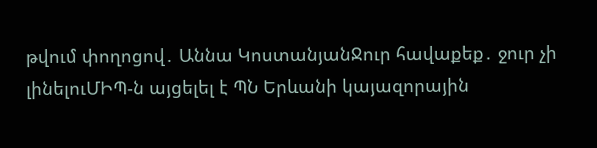թվում փողոցով․ Աննա ԿոստանյանՋուր հավաքեք․ ջուր չի լինելուՄԻՊ-ն այցելել է ՊՆ Երևանի կայազորային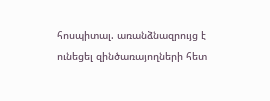հոսպիտալ. առանձնազրույց է ունեցել զինծառայողների հետ